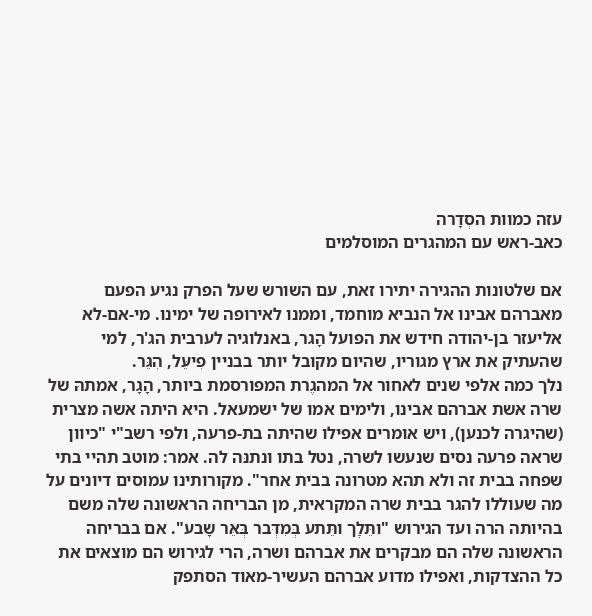עזה כמוות הסְדָרה
כאב-ראש עם המהגרים המוסלמים

אם שלטונות ההגירה יתירו זאת, עם השורש שעל הפרק נגיע הפעם מאברהם אבינו אל הנביא מוחמד, וממנו לאירופה של ימינו. מי-אם-לא אליעזר בן-יהודה חידש את הפועל הָגר, באנלוגיה לערבית הג'ר, למי שהעתיק את ארץ מגוריו, שהיום מקובל יותר בבניין פִיעֵּל, הִגֵּר.
נלך כמה אלפי שנים לאחור אל המהגֶרת המפורסמת ביותר, הָגָר, אמתהּ של שרה אשת אברהם אבינו, ולימים אמו של ישמעאל. היא היתה אשה מצרית (שהיגרה לכנען), ויש אומרים אפילו שהיתה בת-פרעה, ולפי רשב"י "כיוון שראה פרעה נסים שנעשו לשרה, נטל בתו ונתנּה לה. אמר: מוטב תהיי בתי שפחה בבית זה ולא תהא מטרונה בבית אחר". מקורותינו עמוסים דיונים על מה שעוללו להגר בבית שרה המקראית, מן הבריחה הראשונה שלה משם בהיותה הרה ועד הגירוש "ותֵּלְֶך ותֵּתע בְּמִדְּבר בְּאֵּר שָבע". אם בבריחה הראשונה שלה הם מבקרים את אברהם ושרה, הרי לגירוש הם מוצאים את כל ההצדקות, ואפילו מדוע אברהם העשיר-מאוד הסתפק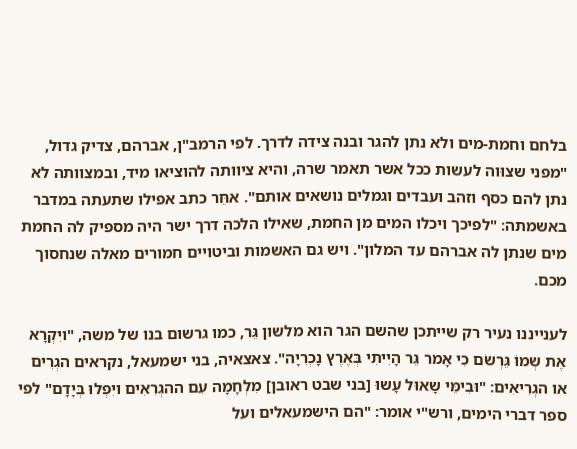בלחם וחמת-מים ולא נתן להגר ובנה צידה לדרך. לפי הרמב"ן, אברהם, צדיק גדול, "מפני שצוּוה לעשות ככל אשר תאמר שרה, והיא ציוותה להוציאו מיד, ובמצוותה לא נתן להם כסף וזהב ועבדים וגמלים נושאים אותם". אחֵּר כתב אפילו שתעתה במדבר באשמתה: "לפיכך ויכלו המים מן החמת, שאילו הלכה דרך ישר היה מספיק לה החמת מים שנתן לה אברהם עד המלון". ויש גם האשמות וביטויים חמורים מאלה שנחסוך מכם.

לענייננו נעיר רק שייתכן שהשם הגר הוא מלשון גֵּר, כמו גרשום בנו של משה, "ויִקְרָא אֶת שְמוֹ גֵּרְשֹם כִי אָמר גֵּר הָיִיתִי בְּאֶרֶץ נָכְרִיָה". צאצאיה, בני ישמעאל, נקראים הגְרִים או הגְרִיאִים: "וּבִימֵּי שָאוּל עָשוּ [בני שבט ראובן] מִלְחָמָה עִם ההגְרִאִים ויִפְלוּ בְּיָדָם" לפי ספר דברי הימים, ורש"י אומר: "הם הישמעאלים ועל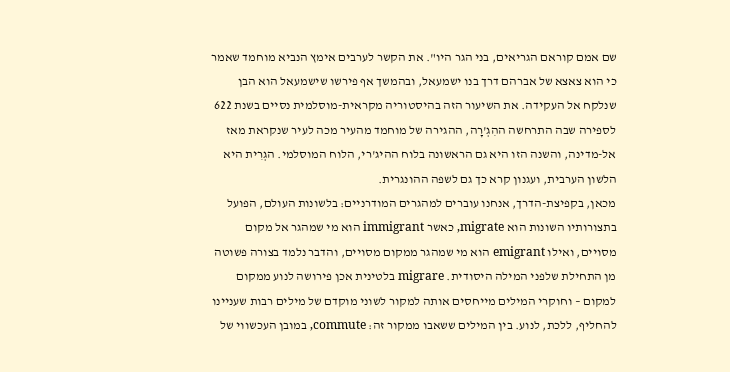שם אמם קוראם הגריאים, בני הגר היו". את הקשר לערבים אימץ הנביא מוחמד שאמר כי הוא צאצא של אברהם דרך בנו ישמעאל, ובהמשך אף פירשו שישמעאל הוא הבן שנלקח אל העקידה. את השיעור הזה בהיסטוריה מקראית-מוסלמית נסיים בשנת 622 לספירה שבה התרחשה ההִגְ'רָה, ההגירה של מוחמד מהעיר מכה לעיר שנקראת מאז אל-מדינה, והשנה הזו היא גם הראשונה בלוח ההיג'רי, הלוח המוסלמי. הגְרִית היא הלשון הערבית, ועגנון קרא כך גם לשפה ההונגרית.
מכאן, בקפיצת-הדרך, אנחנו עוברים למהגרים המודרניים: בלשונות העולם, הפועל בתצורותיו השונות הוא migrate, כאשר immigrant הוא מי שמהגר אל מקום מסויים, ואילו emigrant הוא מי שמהגר ממקום מסויים, והדבר נלמד בצורה פשוטה מן התחילת שלפני המילה היסודית. migrare בלטינית אכן פירושה לנוע ממקום למקום – וחוקרי המילים מייחסים אותה למקור לשוני מוקדם של מילים רבות שעניינו להחליף, ללכת, לנוע. בין המילים ששאבו ממקור זה: commute, במובן העכשווי של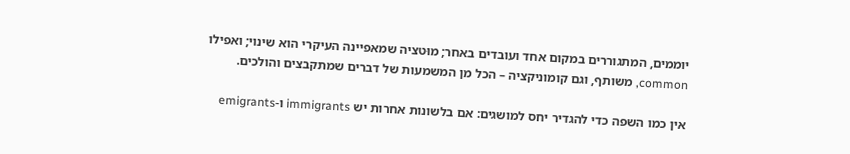יוממים, המתגוררים במקום אחד ועובדים באחר; מוּטציה שמאפיינה העיקרי הוא שינוי; ואפילו common, משותף, וגם קומוניקציה – הכל מן המשמעות של דברים שמתקבצים והולכים.

אין כמו השפה כדי להגדיר יחס למושגים: אם בלשונות אחרות יש immigrants ו-emigrants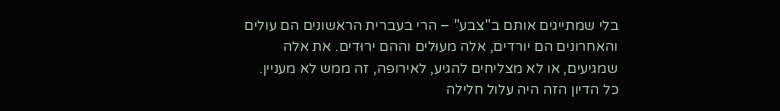בלי שמתייגים אותם ב"צבע" – הרי בעברית הראשונים הם עולים והאחרונים הם יורדים, אלה מעוּלים וההם ירוּדים. את אלה שמגיעים, או לא מצליחים להגיע, לאירופה, זה ממש לא מעניין.
כל הדיון הזה היה עלול חלילה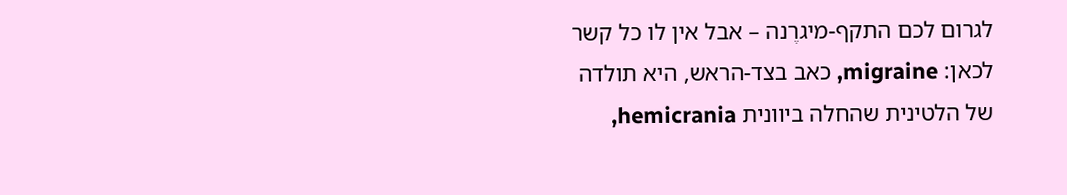לגרום לכם התקף-מיגרֶנה – אבל אין לו כל קשר לכאן: migraine, כאב בצד-הראש, היא תולדה של הלטינית שהחלה ביוונית hemicrania,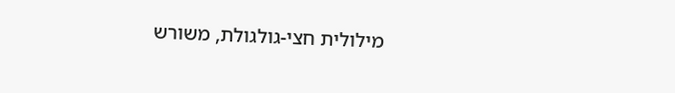מילולית חצי-גולגולת, משורש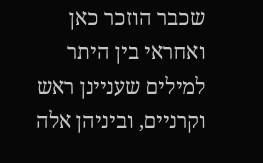שכבר הוזכר כאן ואחראי בין היתר למילים שעניינן ראש וקרניים, וביניהן אלה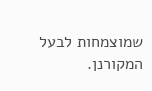שמוצמחות לבעל המקורנן.